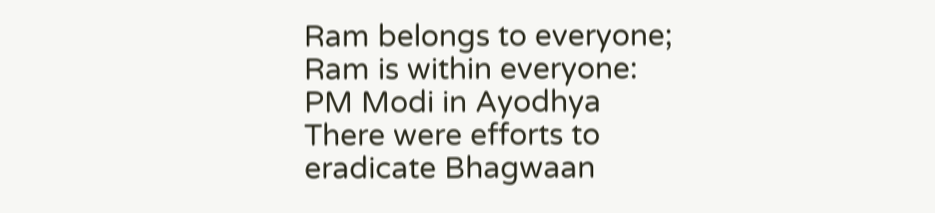Ram belongs to everyone; Ram is within everyone: PM Modi in Ayodhya
There were efforts to eradicate Bhagwaan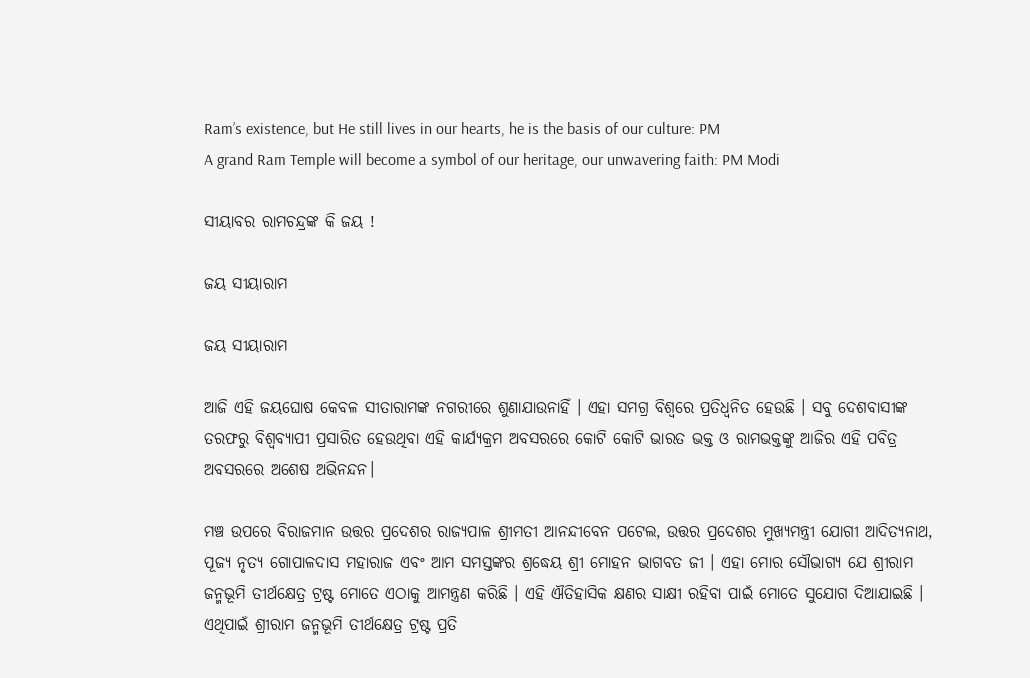Ram’s existence, but He still lives in our hearts, he is the basis of our culture: PM
A grand Ram Temple will become a symbol of our heritage, our unwavering faith: PM Modi

ସୀୟାବର ରାମଚନ୍ଦ୍ରଙ୍କ କି ଜୟ !

ଜୟ ସୀୟାରାମ

ଜୟ ସୀୟାରାମ

ଆଜି ଏହି ଜୟଘୋଷ କେବଳ ସୀତାରାମଙ୍କ ନଗରୀରେ ଶୁଣାଯାଉନାହିଁ । ଏହା ସମଗ୍ର ବିଶ୍ୱରେ ପ୍ରତିଧ୍ୱନିତ ହେଉଛି । ସବୁ ଦେଶବାସୀଙ୍କ ତରଫରୁ ବିଶ୍ୱବ୍ୟାପୀ ପ୍ରସାରିତ ହେଉଥିବା ଏହି କାର୍ଯ୍ୟକ୍ରମ ଅବସରରେ କୋଟି କୋଟି ଭାରତ ଭକ୍ତ ଓ ରାମଭକ୍ତଙ୍କୁ ଆଜିର ଏହି ପବିତ୍ର ଅବସରରେ ଅଶେଷ ଅଭିନନ୍ଦନ।

ମଞ୍ଚ ଉପରେ ବିରାଜମାନ ଉତ୍ତର ପ୍ରଦେଶର ରାଜ୍ୟପାଳ ଶ୍ରୀମତୀ ଆନନ୍ଦୀବେନ ପଟେଲ, ଉତ୍ତର ପ୍ରଦେଶର ମୁଖ୍ୟମନ୍ତ୍ରୀ ଯୋଗୀ ଆଦିତ୍ୟନାଥ, ପୂଜ୍ୟ ନୃତ୍ୟ ଗୋପାଳଦାସ ମହାରାଜ ଏବଂ ଆମ ସମସ୍ତଙ୍କର ଶ୍ରଦ୍ଧେୟ ଶ୍ରୀ ମୋହନ ଭାଗବତ ଜୀ । ଏହା ମୋର ସୌଭାଗ୍ୟ ଯେ ଶ୍ରୀରାମ ଜନ୍ମଭୂମି ତୀର୍ଥକ୍ଷେତ୍ର ଟ୍ରଷ୍ଟ ମୋତେ ଏଠାକୁ ଆମନ୍ତ୍ରଣ କରିଛି । ଏହି ଐତିହାସିକ କ୍ଷଣର ସାକ୍ଷୀ ରହିବା ପାଇଁ ମୋତେ ସୁଯୋଗ ଦିଆଯାଇଛି । ଏଥିପାଇଁ ଶ୍ରୀରାମ ଜନ୍ମଭୂମି ତୀର୍ଥକ୍ଷେତ୍ର ଟ୍ରଷ୍ଟ ପ୍ରତି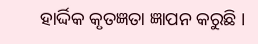ହାର୍ଦ୍ଦିକ କୃତଜ୍ଞତା ଜ୍ଞାପନ କରୁଛି ।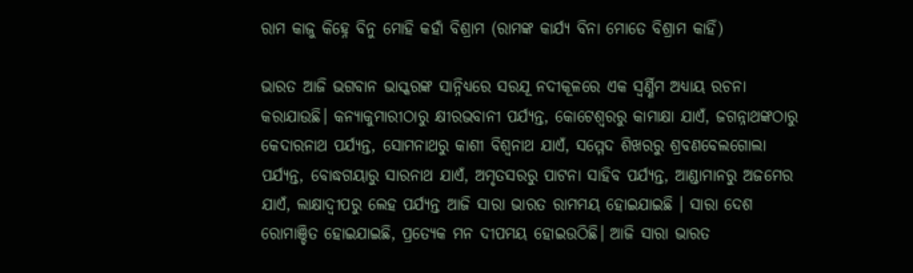ରାମ କାଜୁ କିହ୍ନେ ବିନୁ ମୋହି କହାଁ ବିଶ୍ରାମ (ରାମଙ୍କ କାର୍ଯ୍ୟ ବିନା ମୋତେ ବିଶ୍ରାମ କାହିଁ)

ଭାରତ ଆଜି ଭଗବାନ ଭାସ୍କରଙ୍କ ସାନ୍ନିଧ୍ୟରେ ସରଯୂ ନଦୀକୂଳରେ ଏକ ସ୍ୱର୍ଣ୍ଣିମ ଅଧ୍ୟାୟ ରଚନା କରାଯାଉଛି। କନ୍ୟାକୁମାରୀଠାରୁ କ୍ଷୀରଭବାନୀ ପର୍ଯ୍ୟନ୍ତ, କୋଟେଶ୍ୱରରୁ କାମାକ୍ଷା ଯାଏଁ, ଜଗନ୍ନାଥଙ୍କଠାରୁ କେଦାରନାଥ ପର୍ଯ୍ୟନ୍ତ, ସୋମନାଥରୁ କାଶୀ ବିଶ୍ୱନାଥ ଯାଏଁ, ସମ୍ମେଦ ଶିଖରରୁ ଶ୍ରବଣବେଲଗୋଲା ପର୍ଯ୍ୟନ୍ତ, ବୋଦ୍ଧଗୟାରୁ ସାରନାଥ ଯାଏଁ, ଅମୃତସରରୁ ପାଟନା ସାହିବ ପର୍ଯ୍ୟନ୍ତ, ଆଣ୍ଡାମାନରୁ ଅଜମେର ଯାଏଁ, ଲାକ୍ଷାଦ୍ୱୀପରୁ ଲେହ ପର୍ଯ୍ୟନ୍ତ ଆଜି ସାରା ଭାରତ ରାମମୟ ହୋଇଯାଇଛି । ସାରା ଦେଶ ରୋମାଞ୍ଚିତ ହୋଇଯାଇଛି, ପ୍ରତ୍ୟେକ ମନ ଦୀପମୟ ହୋଇଉଠିଛି। ଆଜି ସାରା ଭାରତ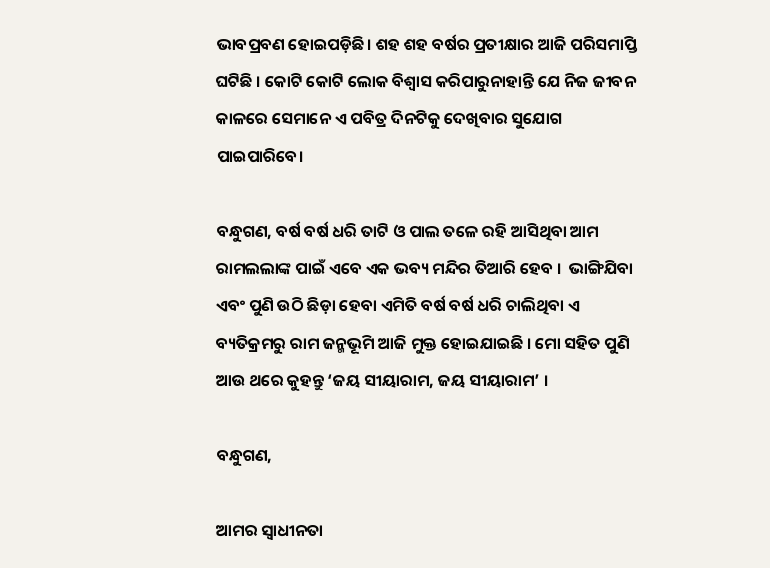ଭାବପ୍ରବଣ ହୋଇପଡ଼ିଛି। ଶହ ଶହ ବର୍ଷର ପ୍ରତୀକ୍ଷାର ଆଜି ପରିସମାପ୍ତି ଘଟିଛି । କୋଟି କୋଟି ଲୋକ ବିଶ୍ୱାସ କରିପାରୁନାହାନ୍ତି ଯେ ନିଜ ଜୀବନ କାଳରେ ସେମାନେ ଏ ପବିତ୍ର ଦିନଟିକୁ ଦେଖିବାର ସୁଯୋଗ ପାଇପାରିବେ।

ବନ୍ଧୁଗଣ, ବର୍ଷ ବର୍ଷ ଧରି ତାଟି ଓ ପାଲ ତଳେ ରହି ଆସିଥିବା ଆମ ରାମଲଲାଙ୍କ ପାଇଁ ଏବେ ଏକ ଭବ୍ୟ ମନ୍ଦିର ତିଆରି ହେବ ।  ଭାଙ୍ଗିଯିବା ଏବଂ ପୁଣି ଉଠି ଛିଡ଼ା ହେବା ଏମିତି ବର୍ଷ ବର୍ଷ ଧରି ଚାଲିଥିବା ଏ ବ୍ୟତିକ୍ରମରୁ ରାମ ଜନ୍ମଭୂମି ଆଜି ମୁକ୍ତ ହୋଇଯାଇଛି । ମୋ ସହିତ ପୁଣି ଆଉ ଥରେ କୁହନ୍ତୁ ‘ଜୟ ସୀୟାରାମ, ଜୟ ସୀୟାରାମ’ ।

ବନ୍ଧୁଗଣ,

ଆମର ସ୍ୱାଧୀନତା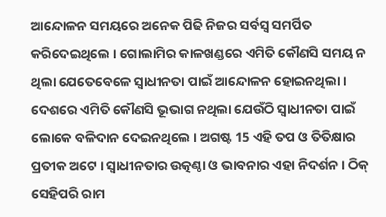ଆନ୍ଦୋଳନ ସମୟରେ ଅନେକ ପିଢି ନିଜର ସର୍ବସ୍ୱ ସମର୍ପିତ କରିଦେଇଥିଲେ । ଗୋଲାମିର କାଳଖଣ୍ଡରେ ଏମିତି କୌଣସି ସମୟ ନ ଥିଲା ଯେତେବେଳେ ସ୍ୱାଧୀନତା ପାଇଁ ଆନ୍ଦୋଳନ ହୋଇନଥିଲା । ଦେଶରେ ଏମିତି କୌଣସି ଭୂଭାଗ ନଥିଲା ଯେଉଁଠି ସ୍ୱାଧୀନତା ପାଇଁ ଲୋକେ ବଳିଦାନ ଦେଇନଥିଲେ । ଅଗଷ୍ଟ 15 ଏହି ତପ ଓ ତିତିକ୍ଷାର ପ୍ରତୀକ ଅଟେ । ସ୍ୱାଧୀନତାର ଉତ୍କଣ୍ଠା ଓ ଭାବନାର ଏହା ନିଦର୍ଶନ । ଠିକ୍‌ ସେହିପରି ରାମ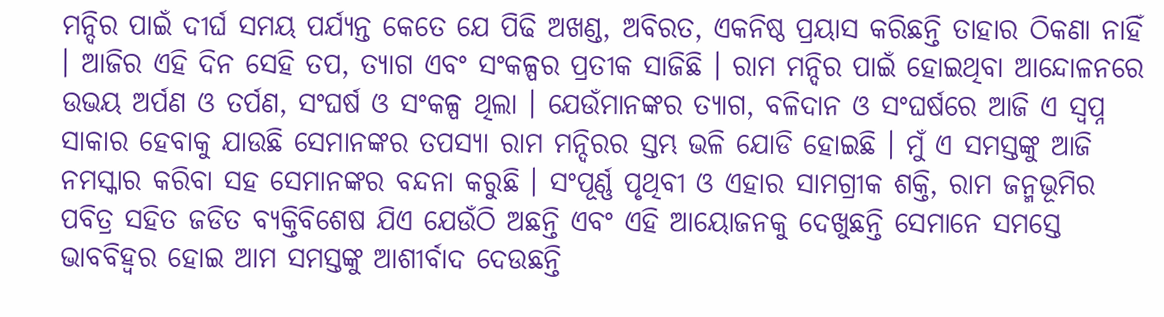ମନ୍ଦିର ପାଇଁ ଦୀର୍ଘ ସମୟ ପର୍ଯ୍ୟନ୍ତ କେତେ ଯେ ପିଢି ଅଖଣ୍ଡ, ଅବିରତ, ଏକନିଷ୍ଠ ପ୍ରୟାସ କରିଛନ୍ତି ତାହାର ଠିକଣା ନାହିଁ । ଆଜିର ଏହି ଦିନ ସେହି ତପ, ତ୍ୟାଗ ଏବଂ ସଂକଳ୍ପର ପ୍ରତୀକ ସାଜିଛି । ରାମ ମନ୍ଦିର ପାଇଁ ହୋଇଥିବା ଆନ୍ଦୋଳନରେ ଉଭୟ ଅର୍ପଣ ଓ ତର୍ପଣ, ସଂଘର୍ଷ ଓ ସଂକଳ୍ପ ଥିଲା । ଯେଉଁମାନଙ୍କର ତ୍ୟାଗ, ବଳିଦାନ ଓ ସଂଘର୍ଷରେ ଆଜି ଏ ସ୍ୱପ୍ନ ସାକାର ହେବାକୁ ଯାଉଛି ସେମାନଙ୍କର ତପସ୍ୟା ରାମ ମନ୍ଦିରର ସ୍ତମ୍ଭ ଭଳି ଯୋଡି ହୋଇଛି । ମୁଁ ଏ ସମସ୍ତଙ୍କୁ ଆଜି ନମସ୍କାର କରିବା ସହ ସେମାନଙ୍କର ବନ୍ଦନା କରୁଛି । ସଂପୂର୍ଣ୍ଣ ପୃଥିବୀ ଓ ଏହାର ସାମଗ୍ରୀକ ଶକ୍ତି, ରାମ ଜନ୍ମଭୂମିର ପବିତ୍ର ସହିତ ଜଡିତ ବ୍ୟକ୍ତିବିଶେଷ ଯିଏ ଯେଉଁଠି ଅଛନ୍ତି ଏବଂ ଏହି ଆୟୋଜନକୁ ଦେଖୁଛନ୍ତି ସେମାନେ ସମସ୍ତେ ଭାବବିହ୍ୱର ହୋଇ ଆମ ସମସ୍ତଙ୍କୁ ଆଶୀର୍ବାଦ ଦେଉଛନ୍ତି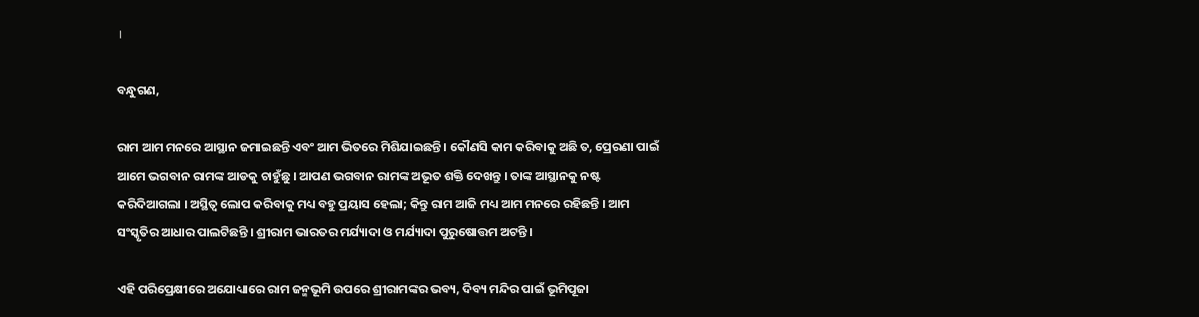।

ବନ୍ଧୁଗଣ,

ରାମ ଆମ ମନରେ ଆସ୍ଥାନ ଜମାଇଛନ୍ତି ଏବଂ ଆମ ଭିତରେ ମିଶିଯାଇଛନ୍ତି । କୌଣସି କାମ କରିବାକୁ ଅଛି ତ, ପ୍ରେରଣା ପାଇଁ ଆମେ ଭଗବାନ ରାମଙ୍କ ଆଡକୁ ଚାହୁଁଛୁ । ଆପଣ ଭଗବାନ ରାମଙ୍କ ଅଭୂତ ଶକ୍ତି ଦେଖନ୍ତୁ । ତାଙ୍କ ଆସ୍ଥାନକୁ ନଷ୍ଟ କରିଦିଆଗଲା । ଅସ୍ଥିତ୍ୱ ଲୋପ କରିବାକୁ ମଧ୍ୟ ବହୁ ପ୍ରୟାସ ହେଲା; କିନ୍ତୁ ରାମ ଆଜି ମଧ୍ୟ ଆମ ମନରେ ରହିଛନ୍ତି । ଆମ ସଂସ୍କୃତିର ଆଧାର ପାଲଟିଛନ୍ତି । ଶ୍ରୀରାମ ଭାରତର ମର୍ଯ୍ୟାଦା ଓ ମର୍ଯ୍ୟାଦା ପୁରୁଷୋତ୍ତମ ଅଟନ୍ତି ।

ଏହି ପରିପ୍ରେକ୍ଷୀରେ ଅଯୋଧ୍ୟାରେ ରାମ ଜନ୍ମଭୂମି ଉପରେ ଶ୍ରୀରାମଙ୍କର ଭବ୍ୟ, ଦିବ୍ୟ ମନ୍ଦିର ପାଇଁ ଭୂମିପୂଜା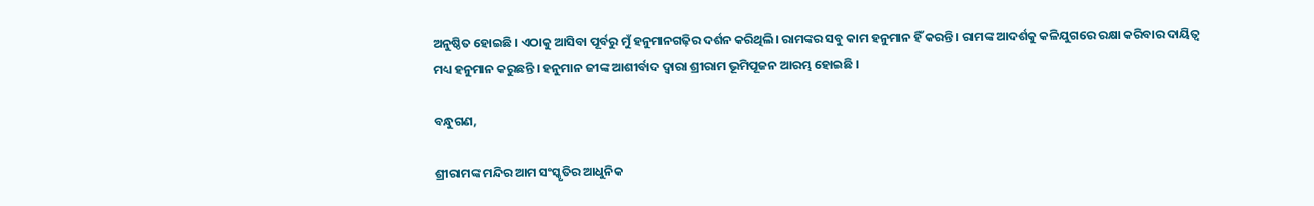ଅନୁଷ୍ଠିତ ହୋଇଛି । ଏଠାକୁ ଆସିବା ପୂର୍ବରୁ ମୁଁ ହନୁମାନଗଢ଼ିର ଦର୍ଶନ କରିଥିଲି। ରାମଙ୍କର ସବୁ କାମ ହନୁମାନ ହିଁ କରନ୍ତି । ରାମଙ୍କ ଆଦର୍ଶକୁ କଳିଯୁଗରେ ରକ୍ଷା କରିବାର ଦାୟିତ୍ୱ ମଧ୍ୟ ହନୁମାନ କରୁଛନ୍ତି । ହନୁମାନ ଜୀଙ୍କ ଆଶୀର୍ବାଦ ଦ୍ୱାରା ଶ୍ରୀରାମ ଭୂମିପୂଜନ ଆରମ୍ଭ ହୋଇଛି ।

ବନ୍ଧୁଗଣ,

ଶ୍ରୀରାମଙ୍କ ମନ୍ଦିର ଆମ ସଂସ୍କୃତିର ଆଧୁନିକ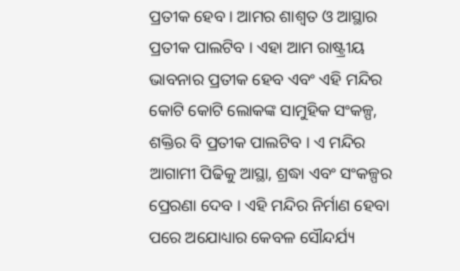ପ୍ରତୀକ ହେବ । ଆମର ଶାଶ୍ୱତ ଓ ଆସ୍ଥାର ପ୍ରତୀକ ପାଲଟିବ । ଏହା ଆମ ରାଷ୍ଟ୍ରୀୟ ଭାବନାର ପ୍ରତୀକ ହେବ ଏବଂ ଏହି ମନ୍ଦିର କୋଟି କୋଟି ଲୋକଙ୍କ ସାମୁହିକ ସଂକଳ୍ପ, ଶକ୍ତିର ବି ପ୍ରତୀକ ପାଲଟିବ । ଏ ମନ୍ଦିର ଆଗାମୀ ପିଢିକୁ ଆସ୍ଥା, ଶ୍ରଦ୍ଧା ଏବଂ ସଂକଳ୍ପର ପ୍ରେରଣା ଦେବ । ଏହି ମନ୍ଦିର ନିର୍ମାଣ ହେବା ପରେ ଅଯୋଧ୍ୟାର କେବଳ ସୌନ୍ଦର୍ଯ୍ୟ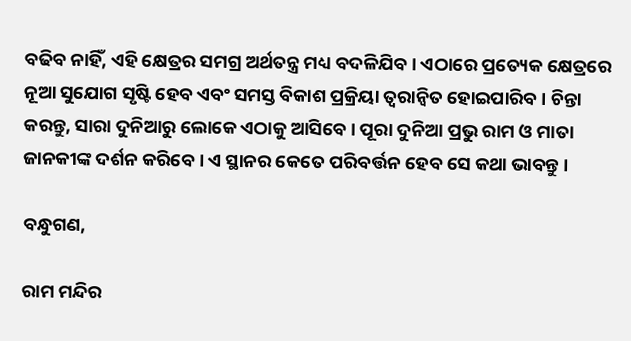ବଢିବ ନାହିଁ, ଏହି କ୍ଷେତ୍ରର ସମଗ୍ର ଅର୍ଥତନ୍ତ୍ର ମଧ୍ୟ ବଦଳିଯିବ । ଏଠାରେ ପ୍ରତ୍ୟେକ କ୍ଷେତ୍ରରେ ନୂଆ ସୁଯୋଗ ସୃଷ୍ଟି ହେବ ଏବଂ ସମସ୍ତ ବିକାଶ ପ୍ରକ୍ରିୟା ତ୍ୱରାନ୍ୱିତ ହୋଇପାରିବ । ଚିନ୍ତା କରନ୍ତୁ, ସାରା ଦୁନିଆରୁ ଲୋକେ ଏଠାକୁ ଆସିବେ । ପୂରା ଦୁନିଆ ପ୍ରଭୁ ରାମ ଓ ମାତା ଜାନକୀଙ୍କ ଦର୍ଶନ କରିବେ । ଏ ସ୍ଥାନର କେତେ ପରିବର୍ତ୍ତନ ହେବ ସେ କଥା ଭାବନ୍ତୁ ।

ବନ୍ଧୁଗଣ,

ରାମ ମନ୍ଦିର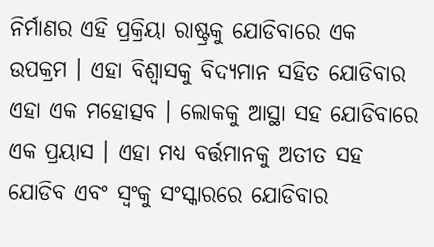ନିର୍ମାଣର ଏହି ପ୍ରକ୍ରିୟା ରାଷ୍ଟ୍ରକୁ ଯୋଡିବାରେ ଏକ ଉପକ୍ରମ । ଏହା ବିଶ୍ୱାସକୁ ବିଦ୍ୟମାନ ସହିତ ଯୋଡିବାର ଏହା ଏକ ମହୋତ୍ସବ । ଲୋକକୁ ଆସ୍ଥା ସହ ଯୋଡିବାରେ ଏକ ପ୍ରୟାସ । ଏହା ମଧ୍ୟ ବର୍ତ୍ତମାନକୁ ଅତୀତ ସହ ଯୋଡିବ ଏବଂ ସ୍ୱଂକୁ ସଂସ୍କାରରେ ଯୋଡିବାର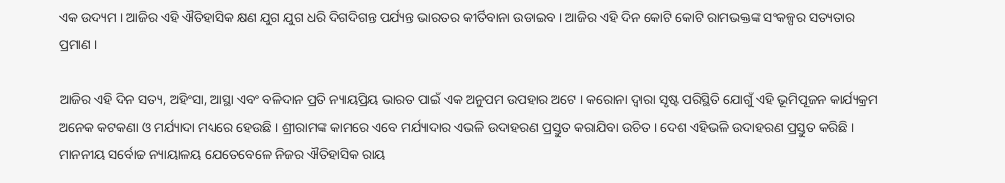ଏକ ଉଦ୍ୟମ । ଆଜିର ଏହି ଐତିହାସିକ କ୍ଷଣ ଯୁଗ ଯୁଗ ଧରି ଦିଗଦିଗନ୍ତ ପର୍ଯ୍ୟନ୍ତ ଭାରତର କୀର୍ତିବାନା ଉଡାଇବ । ଆଜିର ଏହି ଦିନ କୋଟି କୋଟି ରାମଭକ୍ତଙ୍କ ସଂକଳ୍ପର ସତ୍ୟତାର ପ୍ରମାଣ ।

ଆଜିର ଏହି ଦିନ ସତ୍ୟ, ଅହିଂସା, ଆସ୍ଥା ଏବଂ ବଳିଦାନ ପ୍ରତି ନ୍ୟାୟପ୍ରିୟ ଭାରତ ପାଇଁ ଏକ ଅନୁପମ ଉପହାର ଅଟେ । କରୋନା ଦ୍ୱାରା ସୃଷ୍ଟ ପରିସ୍ଥିତି ଯୋଗୁଁ ଏହି ଭୂମିପୂଜନ କାର୍ଯ୍ୟକ୍ରମ ଅନେକ କଟକଣା ଓ ମର୍ଯ୍ୟାଦା ମଧ୍ୟରେ ହେଉଛି । ଶ୍ରୀରାମଙ୍କ କାମରେ ଏବେ ମର୍ଯ୍ୟାଦାର ଏଭଳି ଉଦାହରଣ ପ୍ରସ୍ତୁତ କରାଯିବା ଉଚିତ । ଦେଶ ଏହିଭଳି ଉଦାହରଣ ପ୍ରସ୍ତୁତ କରିଛି । ମାନନୀୟ ସର୍ବୋଚ୍ଚ ନ୍ୟାୟାଳୟ ଯେତେବେଳେ ନିଜର ଐତିହାସିକ ରାୟ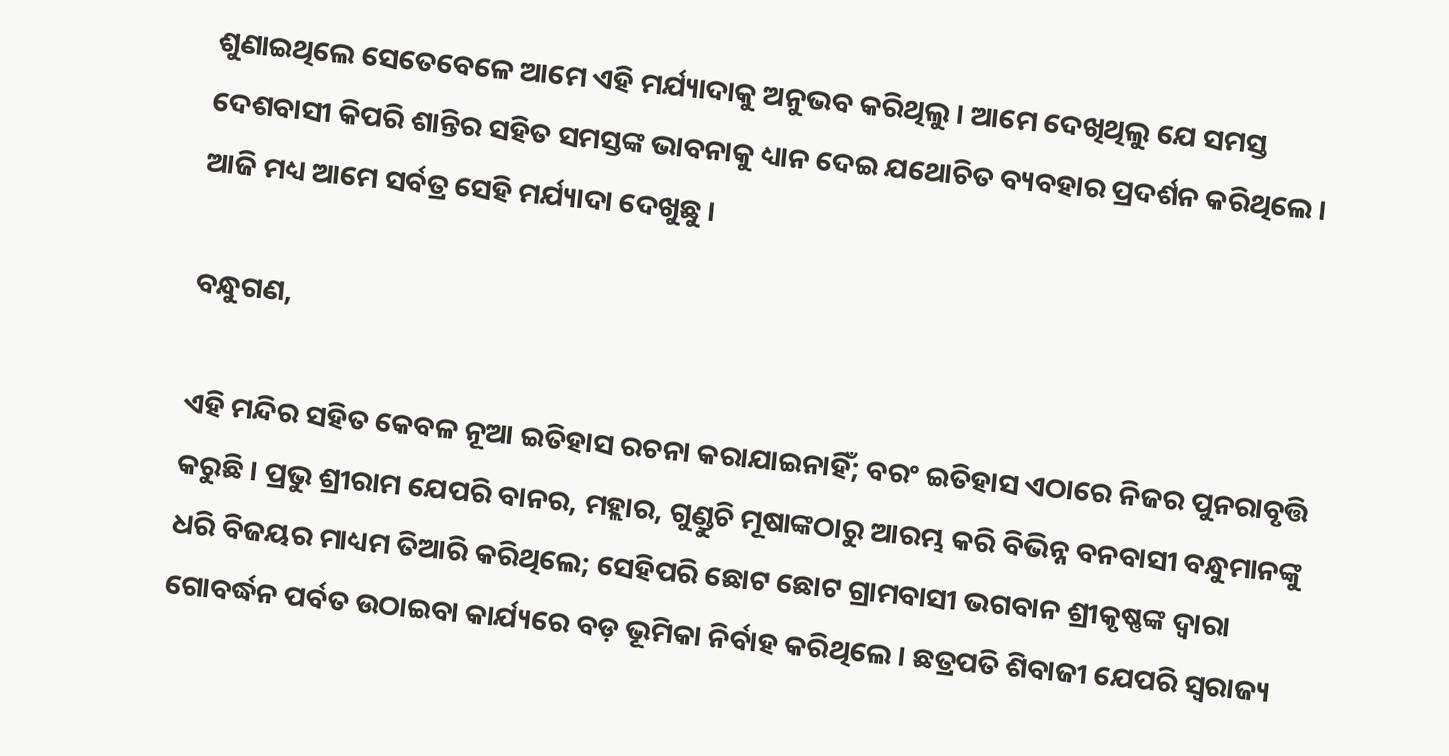ଶୁଣାଇଥିଲେ ସେତେବେଳେ ଆମେ ଏହି ମର୍ଯ୍ୟାଦାକୁ ଅନୁଭବ କରିଥିଲୁ । ଆମେ ଦେଖିଥିଲୁ ଯେ ସମସ୍ତ ଦେଶବାସୀ କିପରି ଶାନ୍ତିର ସହିତ ସମସ୍ତଙ୍କ ଭାବନାକୁ ଧ୍ୟାନ ଦେଇ ଯଥୋଚିତ ବ୍ୟବହାର ପ୍ରଦର୍ଶନ କରିଥିଲେ । ଆଜି ମଧ୍ୟ ଆମେ ସର୍ବତ୍ର ସେହି ମର୍ଯ୍ୟାଦା ଦେଖୁଛୁ ।

ବନ୍ଧୁଗଣ,

ଏହି ମନ୍ଦିର ସହିତ କେବଳ ନୂଆ ଇତିହାସ ରଚନା କରାଯାଇନାହିଁ; ବରଂ ଇତିହାସ ଏଠାରେ ନିଜର ପୁନରାବୃତ୍ତି କରୁଛି । ପ୍ରଭୁ ଶ୍ରୀରାମ ଯେପରି ବାନର, ମହ୍ଲାର, ଗୁଣ୍ଡୁଚି ମୂଷାଙ୍କଠାରୁ ଆରମ୍ଭ କରି ବିଭିନ୍ନ ବନବାସୀ ବନ୍ଧୁମାନଙ୍କୁ ଧରି ବିଜୟର ମାଧ୍ୟମ ତିଆରି କରିଥିଲେ; ସେହିପରି ଛୋଟ ଛୋଟ ଗ୍ରାମବାସୀ ଭଗବାନ ଶ୍ରୀକୃଷ୍ଣଙ୍କ ଦ୍ୱାରା ଗୋବର୍ଦ୍ଧନ ପର୍ବତ ଉଠାଇବା କାର୍ଯ୍ୟରେ ବଡ଼ ଭୂମିକା ନିର୍ବାହ କରିଥିଲେ । ଛତ୍ରପତି ଶିବାଜୀ ଯେପରି ସ୍ବରାଜ୍ୟ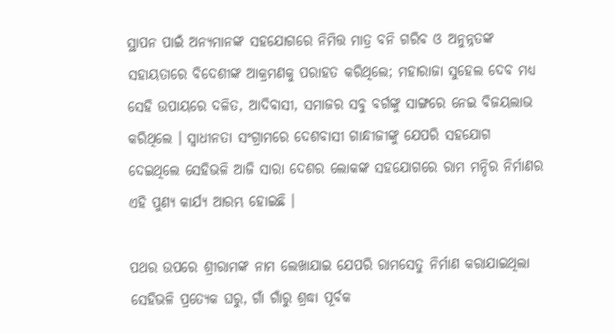ସ୍ଥାପନ ପାଇଁ ଅନ୍ୟମାନଙ୍କ ସହଯୋଗରେ ନିମିତ୍ତ ମାତ୍ର ବନି ଗରିବ ଓ ଅନୁନ୍ନତଙ୍କ ସହାୟତାରେ ବିଦେଶୀଙ୍କ ଆକ୍ରମଣକୁ ପରାହତ କରିଥିଲେ; ମହାରାଜା ସୁହେଲ ଦେବ ମଧ୍ୟ ସେହି ଉପାୟରେ ଦଳିତ, ଆଦିବାସୀ, ସମାଜର ସବୁ ବର୍ଗଙ୍କୁ ସାଙ୍ଗରେ ନେଇ ବିଜୟଲାଭ କରିଥିଲେ । ସ୍ୱାଧୀନତା ସଂଗ୍ରାମରେ ଦେଶବାସୀ ଗାନ୍ଧୀଜୀଙ୍କୁ ଯେପରି ସହଯୋଗ ଦେଇଥିଲେ ସେହିଭଳି ଆଜି ସାରା ଦେଶର ଲୋକଙ୍କ ସହଯୋଗରେ ରାମ ମନ୍ଦିର ନିର୍ମାଣର ଏହି ପୁଣ୍ୟ କାର୍ଯ୍ୟ ଆରମ୍ଭ ହୋଇଛି ।

ପଥର ଉପରେ ଶ୍ରୀରାମଙ୍କ ନାମ ଲେଖାଯାଇ ଯେପରି ରାମସେତୁ ନିର୍ମାଣ କରାଯାଇଥିଲା ସେହିଭଳି ପ୍ରତ୍ୟେକ ଘରୁ, ଗାଁ ଗାଁରୁ ଶ୍ରଦ୍ଧା ପୂର୍ବକ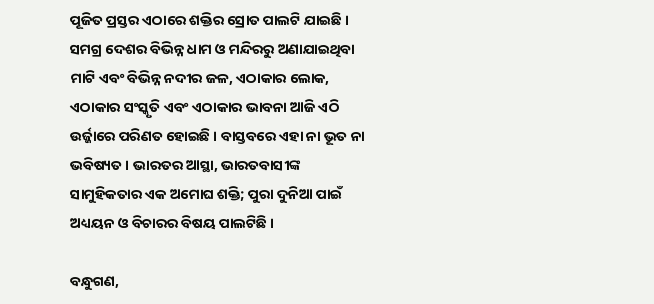ପୂଜିତ ପ୍ରସ୍ତର ଏଠାରେ ଶକ୍ତିର ସ୍ରୋତ ପାଲଟି ଯାଇଛି । ସମଗ୍ର ଦେଶର ବିଭିନ୍ନ ଧାମ ଓ ମନ୍ଦିରରୁ ଅଣାଯାଇଥିବା ମାଟି ଏବଂ ବିଭିନ୍ନ ନଦୀର ଜଳ, ଏଠାକାର ଲୋକ, ଏଠାକାର ସଂସ୍କୃତି ଏବଂ ଏଠାକାର ଭାବନା ଆଜି ଏଠି ଉର୍ଜ୍ଜାରେ ପରିଣତ ହୋଇଛି । ବାସ୍ତବରେ ଏହା ନା ଭୂତ ନା ଭବିଷ୍ୟତ । ଭାରତର ଆସ୍ଥା, ଭାରତବାସୀଙ୍କ ସାମୁହିକତାର ଏକ ଅମୋଘ ଶକ୍ତି; ପୁରା ଦୁନିଆ ପାଇଁ ଅଧ୍ୟୟନ ଓ ବିଚାରର ବିଷୟ ପାଲଟିଛି ।

ବନ୍ଧୁଗଣ,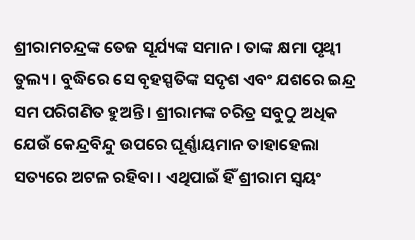ଶ୍ରୀରାମଚନ୍ଦ୍ରଙ୍କ ତେଜ ସୂର୍ଯ୍ୟଙ୍କ ସମାନ । ତାଙ୍କ କ୍ଷମା ପୃଥ୍ୱୀ ତୁଲ୍ୟ । ବୁଦ୍ଧିରେ ସେ ବୃହସ୍ପତିଙ୍କ ସଦୃଶ ଏବଂ ଯଶରେ ଇନ୍ଦ୍ର ସମ ପରିଗଣିତ ହୁଅନ୍ତି । ଶ୍ରୀରାମଙ୍କ ଚରିତ୍ର ସବୁଠୁ ଅଧିକ ଯେଉଁ କେନ୍ଦ୍ରବିନ୍ଦୁ ଉପରେ ଘୂର୍ଣ୍ଣାୟମାନ ତାହାହେଲା ସତ୍ୟରେ ଅଟଳ ରହିବା । ଏଥିପାଇଁ ହିଁ ଶ୍ରୀରାମ ସ୍ୱୟଂ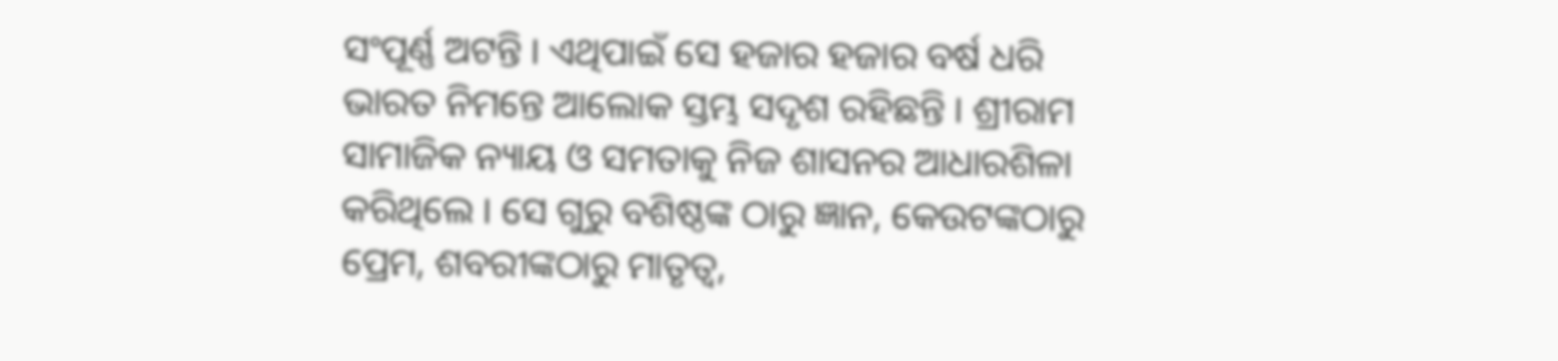ସଂପୂର୍ଣ୍ଣ ଅଟନ୍ତି । ଏଥିପାଇଁ ସେ ହଜାର ହଜାର ବର୍ଷ ଧରି ଭାରତ ନିମନ୍ତେ ଆଲୋକ ସ୍ତମ୍ଭ ସଦୃଶ ରହିଛନ୍ତି । ଶ୍ରୀରାମ ସାମାଜିକ ନ୍ୟାୟ ଓ ସମତାକୁ ନିଜ ଶାସନର ଆଧାରଶିଳା କରିଥିଲେ । ସେ ଗୁରୁ ବଶିଷ୍ଠଙ୍କ ଠାରୁ ଜ୍ଞାନ, କେଉଟଙ୍କଠାରୁ ପ୍ରେମ, ଶବରୀଙ୍କଠାରୁ ମାତୃତ୍ୱ,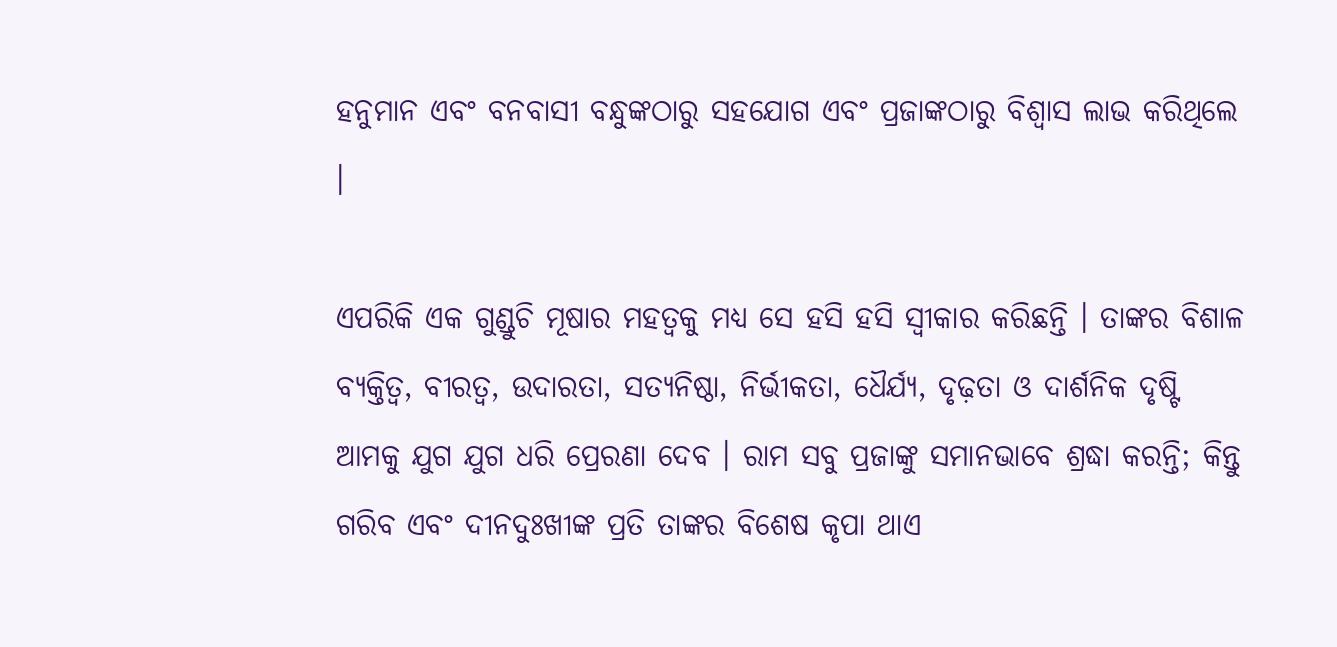ହନୁମାନ ଏବଂ ବନବାସୀ ବନ୍ଧୁଙ୍କଠାରୁ ସହଯୋଗ ଏବଂ ପ୍ରଜାଙ୍କଠାରୁ ବିଶ୍ୱାସ ଲାଭ କରିଥିଲେ ।

ଏପରିକି ଏକ ଗୁଣ୍ଡୁଚି ମୂଷାର ମହତ୍ୱକୁ ମଧ୍ୟ ସେ ହସି ହସି ସ୍ୱୀକାର କରିଛନ୍ତି । ତାଙ୍କର ବିଶାଳ ବ୍ୟକ୍ତିତ୍ୱ, ବୀରତ୍ୱ, ଉଦାରତା, ସତ୍ୟନିଷ୍ଠା, ନିର୍ଭୀକତା, ଧୈର୍ଯ୍ୟ, ଦୃଢ଼ତା ଓ ଦାର୍ଶନିକ ଦୃଷ୍ଟି ଆମକୁ ଯୁଗ ଯୁଗ ଧରି ପ୍ରେରଣା ଦେବ । ରାମ ସବୁ ପ୍ରଜାଙ୍କୁ ସମାନଭାବେ ଶ୍ରଦ୍ଧା କରନ୍ତି; କିନ୍ତୁ ଗରିବ ଏବଂ ଦୀନଦୁଃଖୀଙ୍କ ପ୍ରତି ତାଙ୍କର ବିଶେଷ କୃପା ଥାଏ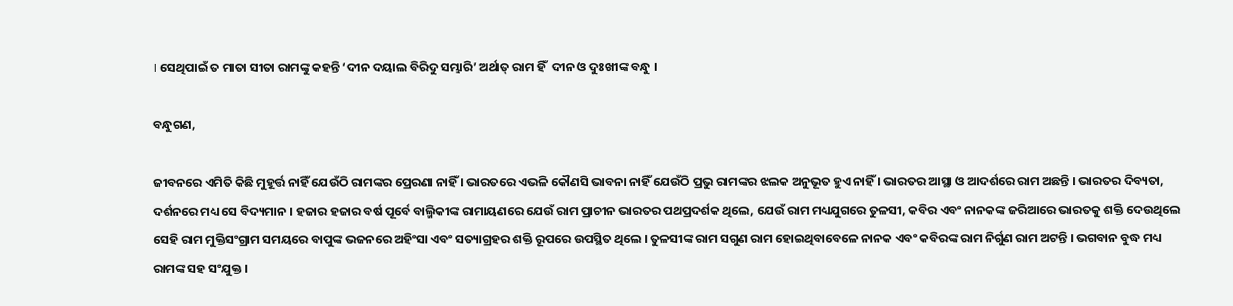। ସେଥିପାଇଁ ତ ମାତା ସୀତା ରାମଙ୍କୁ କହନ୍ତି ‘ଦୀନ ଦୟାଲ ବିରିଦୁ ସମ୍ଭାରି’ ଅର୍ଥାତ୍‌ ରାମ ହିଁ  ଦୀନ ଓ ଦୁଃଖୀଙ୍କ ବନ୍ଧୁ ।

ବନ୍ଧୁଗଣ,

ଜୀବନରେ ଏମିତି କିଛି ମୁହୂର୍ତ୍ତ ନାହିଁ ଯେଉଁଠି ରାମଙ୍କର ପ୍ରେରଣା ନାହିଁ । ଭାରତରେ ଏଭଳି କୌଣସି ଭାବନା ନାହିଁ ଯେଉଁଠି ପ୍ରଭୁ ରାମଙ୍କର ଝଲକ ଅନୁଭୂତ ହୁଏ ନାହିଁ । ଭାରତର ଆସ୍ଥା ଓ ଆଦର୍ଶରେ ରାମ ଅଛନ୍ତି । ଭାରତର ଦିବ୍ୟତା, ଦର୍ଶନରେ ମଧ୍ୟ ସେ ବିଦ୍ୟମାନ । ହଜାର ହଜାର ବର୍ଷ ପୂର୍ବେ ବାଲ୍ମିକୀଙ୍କ ରାମାୟଣରେ ଯେଉଁ ରାମ ପ୍ରାଚୀନ ଭାରତର ପଥପ୍ରଦର୍ଶକ ଥିଲେ, ଯେଉଁ ରାମ ମଧ୍ୟଯୁଗରେ ତୁଳସୀ, କବିର ଏବଂ ନାନକଙ୍କ ଜରିଆରେ ଭାରତକୁ ଶକ୍ତି ଦେଉଥିଲେ ସେହି ରାମ ମୁକ୍ତିସଂଗ୍ରାମ ସମୟରେ ବାପୁଙ୍କ ଭଜନରେ ଅହିଂସା ଏବଂ ସତ୍ୟାଗ୍ରହର ଶକ୍ତି ରୂପରେ ଉପସ୍ଥିତ ଥିଲେ । ତୁଳସୀଙ୍କ ରାମ ସଗୁଣ ରାମ ହୋଇଥିବାବେଳେ ନାନକ ଏବଂ କବିରଙ୍କ ରାମ ନିର୍ଗୁଣ ରାମ ଅଟନ୍ତି । ଭଗବାନ ବୁଦ୍ଧ ମଧ୍ୟ ରାମଙ୍କ ସହ ସଂଯୁକ୍ତ ।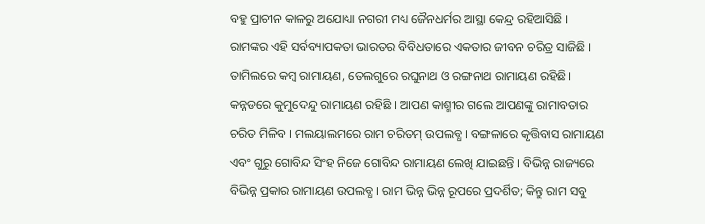ବହୁ ପ୍ରାଚୀନ କାଳରୁ ଅଯୋଧ୍ୟା ନଗରୀ ମଧ୍ୟ ଜୈନଧର୍ମର ଆସ୍ଥା କେନ୍ଦ୍ର ରହିଆସିଛି । ରାମଙ୍କର ଏହି ସର୍ବବ୍ୟାପକତା ଭାରତର ବିବିଧତାରେ ଏକତାର ଜୀବନ ଚରିତ୍ର ସାଜିଛି । ତାମିଲରେ କମ୍ବ ରାମାୟଣ, ତେଲଗୁରେ ରଘୁନାଥ ଓ ରଙ୍ଗନାଥ ରାମାୟଣ ରହିଛି। କନ୍ନଡରେ କୁମୁଦେନ୍ଦୁ ରାମାୟଣ ରହିଛି । ଆପଣ କାଶ୍ମୀର ଗଲେ ଆପଣଙ୍କୁ ରାମାବତାର ଚରିତ ମିଳିବ । ମଲୟାଲମରେ ରାମ ଚରିତମ୍‌ ଉପଲବ୍ଧ । ବଙ୍ଗଳାରେ କୃତ୍ତିବାସ ରାମାୟଣ ଏବଂ ଗୁରୁ ଗୋବିନ୍ଦ ସିଂହ ନିଜେ ଗୋବିନ୍ଦ ରାମାୟଣ ଲେଖି ଯାଇଛନ୍ତି । ବିଭିନ୍ନ ରାଜ୍ୟରେ ବିଭିନ୍ନ ପ୍ରକାର ରାମାୟଣ ଉପଲବ୍ଧ । ରାମ ଭିନ୍ନ ଭିନ୍ନ ରୂପରେ ପ୍ରଦର୍ଶିତ; କିନ୍ତୁ ରାମ ସବୁ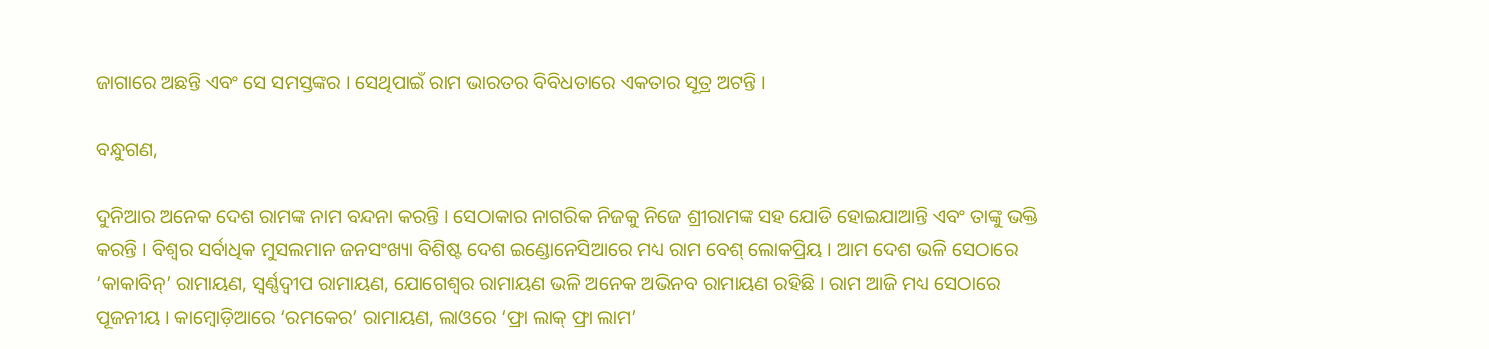ଜାଗାରେ ଅଛନ୍ତି ଏବଂ ସେ ସମସ୍ତଙ୍କର । ସେଥିପାଇଁ ରାମ ଭାରତର ବିବିଧତାରେ ଏକତାର ସୂତ୍ର ଅଟନ୍ତି ।

ବନ୍ଧୁଗଣ,

ଦୁନିଆର ଅନେକ ଦେଶ ରାମଙ୍କ ନାମ ବନ୍ଦନା କରନ୍ତି । ସେଠାକାର ନାଗରିକ ନିଜକୁ ନିଜେ ଶ୍ରୀରାମଙ୍କ ସହ ଯୋଡି ହୋଇଯାଆନ୍ତି ଏବଂ ତାଙ୍କୁ ଭକ୍ତି କରନ୍ତି । ବିଶ୍ୱର ସର୍ବାଧିକ ମୁସଲମାନ ଜନସଂଖ୍ୟା ବିଶିଷ୍ଟ ଦେଶ ଇଣ୍ଡୋନେସିଆରେ ମଧ୍ୟ ରାମ ବେଶ୍‌ ଲୋକପ୍ରିୟ । ଆମ ଦେଶ ଭଳି ସେଠାରେ ‘କାକାବିନ୍‌’ ରାମାୟଣ, ସ୍ୱର୍ଣ୍ଣଦ୍ୱୀପ ରାମାୟଣ, ଯୋଗେଶ୍ୱର ରାମାୟଣ ଭଳି ଅନେକ ଅଭିନବ ରାମାୟଣ ରହିଛି । ରାମ ଆଜି ମଧ୍ୟ ସେଠାରେ ପୂଜନୀୟ । କାମ୍ବୋଡ଼ିଆରେ ‘ରମକେର’ ରାମାୟଣ, ଲାଓରେ ‘ଫ୍ରା ଲାକ୍‌ ଫ୍ରା ଲାମ’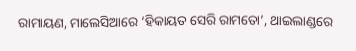ରାମାୟଣ, ମାଲେସିଆରେ ‘ହିକାୟତ ସେରି ରାମତୋ’, ଥାଇଲାଣ୍ଡରେ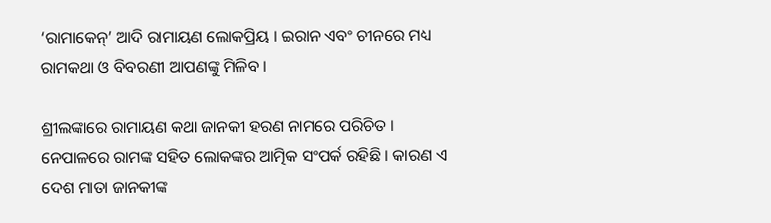‘ରାମାକେନ୍‌’ ଆଦି ରାମାୟଣ ଲୋକପ୍ରିୟ । ଇରାନ ଏବଂ ଚୀନରେ ମଧ୍ୟ ରାମକଥା ଓ ବିବରଣୀ ଆପଣଙ୍କୁ ମିଳିବ ।

ଶ୍ରୀଲଙ୍କାରେ ରାମାୟଣ କଥା ଜାନକୀ ହରଣ ନାମରେ ପରିଚିତ । ନେପାଳରେ ରାମଙ୍କ ସହିତ ଲୋକଙ୍କର ଆତ୍ମିକ ସଂପର୍କ ରହିଛି । କାରଣ ଏ ଦେଶ ମାତା ଜାନକୀଙ୍କ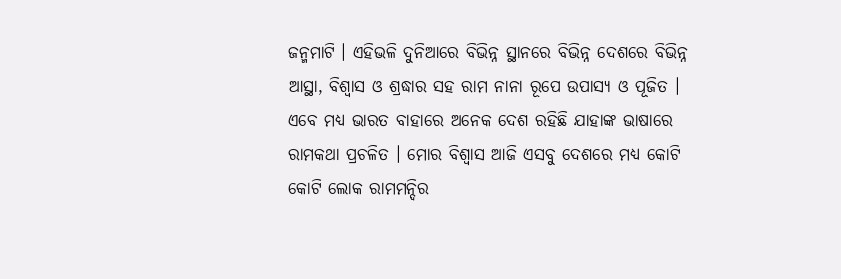ଜନ୍ମମାଟି । ଏହିଭଳି ଦୁନିଆରେ ବିଭିନ୍ନ ସ୍ଥାନରେ ବିଭିନ୍ନ ଦେଶରେ ବିଭିନ୍ନ ଆସ୍ଥା, ବିଶ୍ୱାସ ଓ ଶ୍ରଦ୍ଧାର ସହ ରାମ ନାନା ରୂପେ ଉପାସ୍ୟ ଓ ପୂଜିତ । ଏବେ ମଧ୍ୟ ଭାରତ ବାହାରେ ଅନେକ ଦେଶ ରହିଛି ଯାହାଙ୍କ ଭାଷାରେ ରାମକଥା ପ୍ରଚଳିତ । ମୋର ବିଶ୍ୱାସ ଆଜି ଏସବୁ ଦେଶରେ ମଧ୍ୟ କୋଟି କୋଟି ଲୋକ ରାମମନ୍ଦିର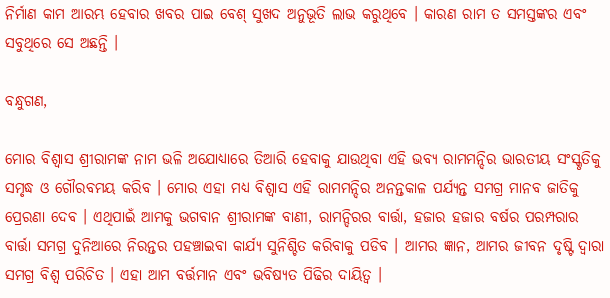ନିର୍ମାଣ କାମ ଆରମ୍ଭ ହେବାର ଖବର ପାଇ ବେଶ୍‌ ସୁଖଦ ଅନୁଭୂତି ଲାଭ କରୁଥିବେ । କାରଣ ରାମ ତ ସମସ୍ତଙ୍କର ଏବଂ ସବୁଥିରେ ସେ ଅଛନ୍ତି ।

ବନ୍ଧୁଗଣ,

ମୋର ବିଶ୍ୱାସ ଶ୍ରୀରାମଙ୍କ ନାମ ଭଳି ଅଯୋଧ୍ୟାରେ ତିଆରି ହେବାକୁ ଯାଉଥିବା ଏହି ଭବ୍ୟ ରାମମନ୍ଦିର ଭାରତୀୟ ସଂସ୍କୃତିକୁ ସମୃଦ୍ଧ ଓ ଗୌରବମୟ କରିବ । ମୋର ଏହା ମଧ୍ୟ ବିଶ୍ୱାସ ଏହି ରାମମନ୍ଦିର ଅନନ୍ତକାଳ ପର୍ଯ୍ୟନ୍ତ ସମଗ୍ର ମାନବ ଜାତିକୁ ପ୍ରେରଣା ଦେବ । ଏଥିପାଇଁ ଆମକୁ ଭଗବାନ ଶ୍ରୀରାମଙ୍କ ବାଣୀ, ରାମନ୍ଦିରର ବାର୍ତ୍ତା, ହଜାର ହଜାର ବର୍ଷର ପରମ୍ପରାର ବାର୍ତ୍ତା ସମଗ୍ର ଦୁନିଆରେ ନିରନ୍ତର ପହଞ୍ଚାଇବା କାର୍ଯ୍ୟ ସୁନିଶ୍ଚିତ କରିବାକୁ ପଡିବ । ଆମର ଜ୍ଞାନ, ଆମର ଜୀବନ ଦୃଷ୍ଟି ଦ୍ୱାରା ସମଗ୍ର ବିଶ୍ୱ ପରିଚିତ । ଏହା ଆମ ବର୍ତ୍ତମାନ ଏବଂ ଭବିଷ୍ୟତ ପିଢିର ଦାୟିତ୍ୱ ।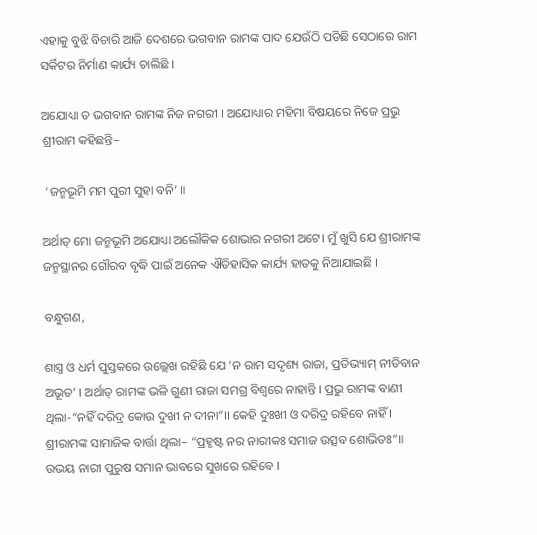ଏହାକୁ ବୁଝି ବିଚାରି ଆଜି ଦେଶରେ ଭଗବାନ ରାମଙ୍କ ପାଦ ଯେଉଁଠି ପଡିଛି ସେଠାରେ ରାମ ସର୍କିଟର ନିର୍ମାଣ କାର୍ଯ୍ୟ ଚାଲିଛି ।

ଅଯୋଧ୍ୟା ତ ଭଗବାନ ରାମଙ୍କ ନିଜ ନଗରୀ । ଅଯୋଧ୍ୟାର ମହିମା ବିଷୟରେ ନିଜେ ପ୍ରଭୁ ଶ୍ରୀରାମ କହିଛନ୍ତି–

 ‘ଜନ୍ମଭୂମି ମମ ପୁରୀ ସୁହା ବନି’ ॥

ଅର୍ଥାତ୍‌ ମୋ ଜନ୍ମଭୂମି ଅଯୋଧ୍ୟା ଅଲୌକିକ ଶୋଭାର ନଗରୀ ଅଟେ। ମୁଁ ଖୁସି ଯେ ଶ୍ରୀରାମଙ୍କ ଜନ୍ମସ୍ଥାନର ଗୌରବ ବୃଦ୍ଧି ପାଇଁ ଅନେକ ଐତିହାସିକ କାର୍ଯ୍ୟ ହାତକୁ ନିଆଯାଇଛି ।

ବନ୍ଧୁଗଣ,

ଶାସ୍ତ୍ର ଓ ଧର୍ମ ପୁସ୍ତକରେ ଉଲ୍ଲେଖ ରହିଛି ଯେ ‘ନ ରାମ ସଦୃଶ୍ୟ ରାଜା, ପ୍ରତିଭ୍ୟାମ୍‌ ନୀତିବାନ ଅଭୂତ’ । ଅର୍ଥାତ୍‌ ରାମଙ୍କ ଭଳି ଗୁଣୀ ରାଜା ସମଗ୍ର ବିଶ୍ୱରେ ନାହାନ୍ତି । ପ୍ରଭୁ ରାମଙ୍କ ବାଣୀ ଥିଲା-“ନହିଁ ଦରିଦ୍ର କୋଉ ଦୁଖୀ ନ ଦୀନା”।। କେହି ଦୁଃଖୀ ଓ ଦରିଦ୍ର ରହିବେ ନାହିଁ । ଶ୍ରୀରାମଙ୍କ ସାମାଜିକ ବାର୍ତ୍ତା ଥିଲା– “ପ୍ରହୃଷ୍ଟ ନର ନାରୀକଃ ସମାଜ ଉତ୍ସବ ଶୋଭିତଃ”॥ ଉଭୟ ନାରୀ ପୁରୁଷ ସମାନ ଭାବରେ ସୁଖରେ ରହିବେ ।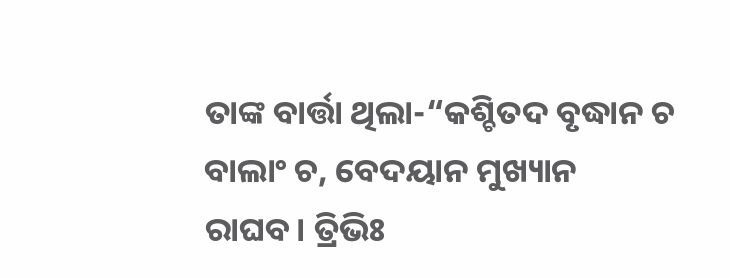ତାଙ୍କ ବାର୍ତ୍ତା ଥିଲା-“କଶ୍ଚିତଦ ବୃଦ୍ଧାନ ଚ ବାଲାଂ ଚ, ବେଦୟାନ ମୁଖ୍ୟାନ ରାଘବ। ତ୍ରିଭିଃ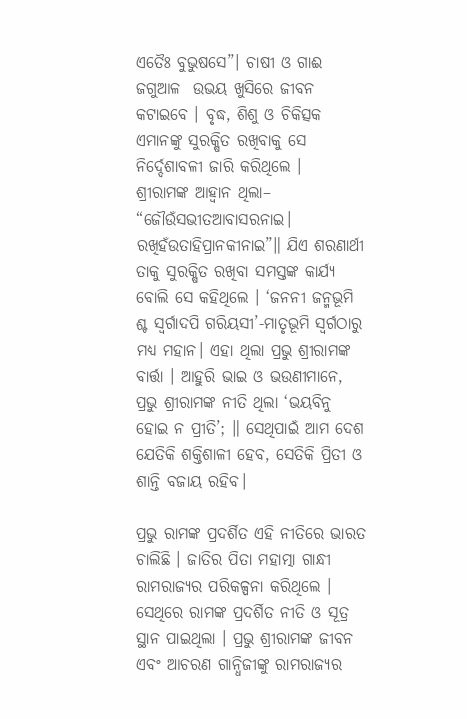ଏତୈଃ ବୁଭୁଷସେ”। ଚାଷୀ ଓ ଗାଈ ଜଗୁଆଳ  ଉଭୟ ଖୁସିରେ ଜୀବନ କଟାଇବେ । ବୃଦ୍ଧ, ଶିଶୁ ଓ ଚିକିତ୍ସକ ଏମାନଙ୍କୁ ସୁରକ୍ଷିତ ରଖିବାକୁ ସେ ନିର୍ଦ୍ଦେଶାବଳୀ ଜାରି କରିଥିଲେ ।  ଶ୍ରୀରାମଙ୍କ ଆହ୍ବାନ ଥିଲା– “ଜୌଉଁସଭୀତଆବାସରନାଇ। ରଖିହଁଉତାହିପ୍ରାନକୀନାଇ”॥ ଯିଏ ଶରଣାର୍ଥୀ ତାକୁ ସୁରକ୍ଷିତ ରଖିବା ସମସ୍ତଙ୍କ କାର୍ଯ୍ୟ ବୋଲି ସେ କହିଥିଲେ । ‘ଜନନୀ ଜନ୍ମଭୂମି ଶ୍ଚ ସ୍ବର୍ଗାଦପି ଗରିୟସୀ’-ମାତୃଭୂମି ସ୍ବର୍ଗଠାରୁ ମଧ୍ୟ ମହାନ। ଏହା ଥିଲା ପ୍ରଭୁ ଶ୍ରୀରାମଙ୍କ ବାର୍ତ୍ତା । ଆହୁରି ଭାଇ ଓ ଭଉଣୀମାନେ, ପ୍ରଭୁ ଶ୍ରୀରାମଙ୍କ ନୀତି ଥିଲା ‘ଭୟବିନୁ ହୋଇ ନ ପ୍ରୀତି’; ॥ ସେଥିପାଇଁ ଆମ ଦେଶ ଯେତିକି ଶକ୍ତିଶାଳୀ ହେବ, ସେତିକି ପ୍ରିତୀ ଓ ଶାନ୍ତି ବଜାୟ ରହିବ।

ପ୍ରଭୁ ରାମଙ୍କ ପ୍ରଦର୍ଶିତ ଏହି ନୀତିରେ ଭାରତ ଚାଲିଛି । ଜାତିର ପିତା ମହାତ୍ମା ଗାନ୍ଧୀ ରାମରାଜ୍ୟର ପରିକଳ୍ପନା କରିଥିଲେ । ସେଥିରେ ରାମଙ୍କ ପ୍ରଦର୍ଶିତ ନୀତି ଓ ସୂତ୍ର ସ୍ଥାନ ପାଇଥିଲା । ପ୍ରଭୁ ଶ୍ରୀରାମଙ୍କ ଜୀବନ ଏବଂ ଆଚରଣ ଗାନ୍ଧିଜୀଙ୍କୁ ରାମରାଜ୍ୟର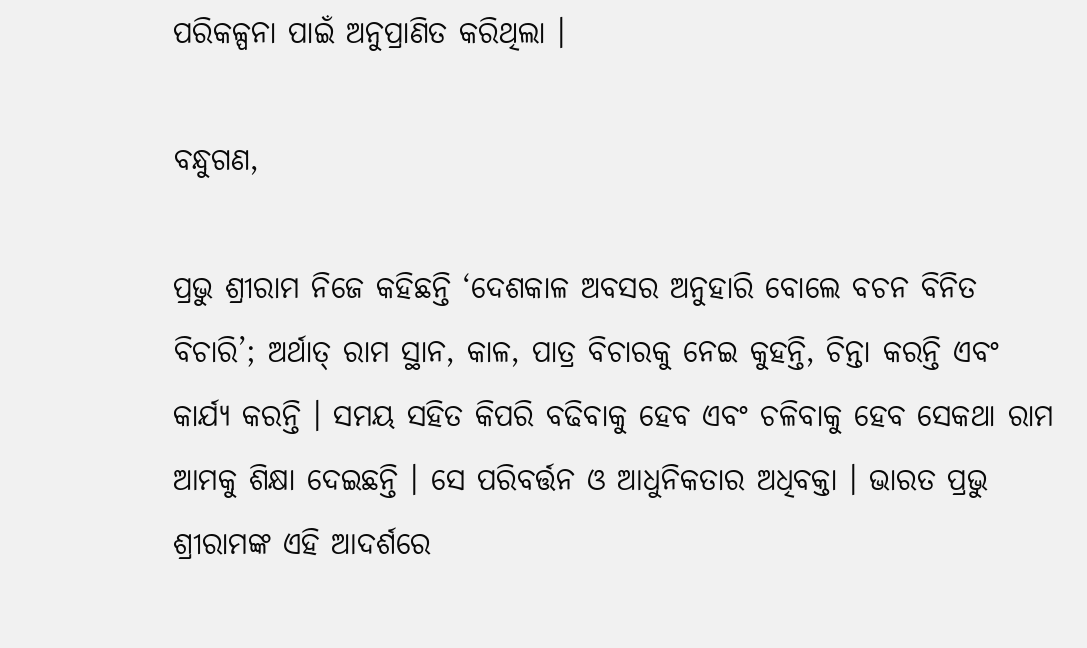ପରିକଳ୍ପନା ପାଇଁ ଅନୁପ୍ରାଣିତ କରିଥିଲା ।

ବନ୍ଧୁଗଣ,

ପ୍ରଭୁ ଶ୍ରୀରାମ ନିଜେ କହିଛନ୍ତି ‘ଦେଶକାଳ ଅବସର ଅନୁହାରି ବୋଲେ ବଚନ ବିନିତ ବିଚାରି’; ଅର୍ଥାତ୍‌ ରାମ ସ୍ଥାନ, କାଳ, ପାତ୍ର ବିଚାରକୁ ନେଇ କୁହନ୍ତି, ଚିନ୍ତା କରନ୍ତି ଏବଂ କାର୍ଯ୍ୟ କରନ୍ତି । ସମୟ ସହିତ କିପରି ବଢିବାକୁ ହେବ ଏବଂ ଚଳିବାକୁ ହେବ ସେକଥା ରାମ ଆମକୁ ଶିକ୍ଷା ଦେଇଛନ୍ତି । ସେ ପରିବର୍ତ୍ତନ ଓ ଆଧୁନିକତାର ଅଧିବକ୍ତା । ଭାରତ ପ୍ରଭୁ ଶ୍ରୀରାମଙ୍କ ଏହି ଆଦର୍ଶରେ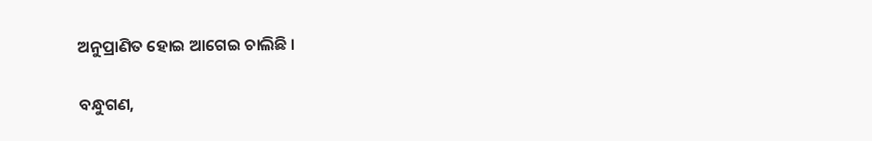ଅନୁପ୍ରାଣିତ ହୋଇ ଆଗେଇ ଚାଲିଛି ।

ବନ୍ଧୁଗଣ,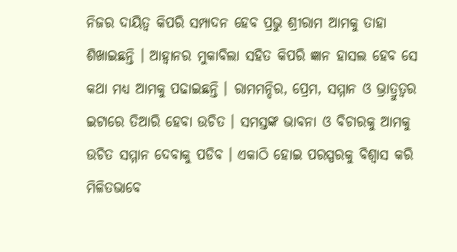ନିଜର ଦାୟିତ୍ୱ କିପରି ସମ୍ପାଦନ ହେବ ପ୍ରଭୁ ଶ୍ରୀରାମ ଆମକୁ ତାହା ଶିଖାଇଛନ୍ତି । ଆହ୍ୱାନର ମୁକାବିଲା ସହିତ କିପରି ଜ୍ଞାନ ହାସଲ ହେବ ସେ କଥା ମଧ୍ୟ ଆମକୁ ପଢାଇଛନ୍ତି । ରାମମନ୍ଦିର, ପ୍ରେମ, ସମ୍ମାନ ଓ ଭ୍ରାତ୍ରୁତ୍ୱର ଇଟାରେ ତିଆରି ହେବା ଉଚିତ । ସମସ୍ତଙ୍କ ଭାବନା ଓ ବିଚାରକୁ ଆମକୁ ଉଚିତ ସମ୍ମାନ ଦେବାକୁ ପଡିବ । ଏକାଠି ହୋଇ ପରସ୍ପରକୁ ବିଶ୍ୱାସ କରି ମିଳିତଭାବେ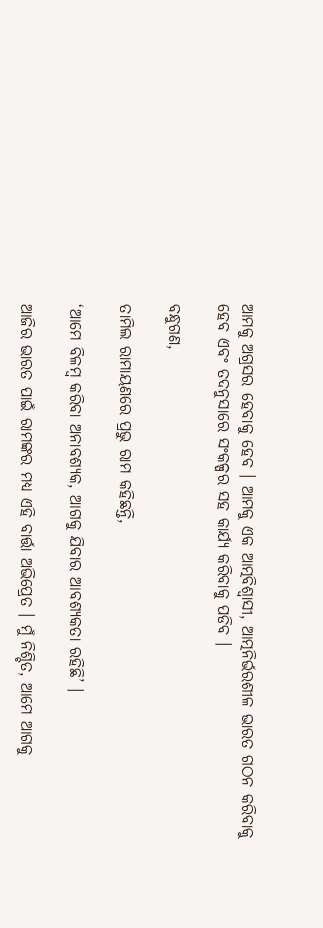ଆମକୁ ଅଗ୍ରସର ହେବାକୁ ହେବ । ଆମକୁ ଏକ ଆତ୍ମବିଶ୍ୱାସୀ, ଆତ୍ମନିର୍ଭରଶୀଳ ଭାରତ ଗଠନ କରିବାକୁ ହେବ ଏବଂ ତଦନୁସାରେ ସଂକଳ୍ପର ସହ କାର୍ଯ୍ୟ କରିବାକୁ ପଡିବ ।

ବନ୍ଧୁଗଣ,

ତାମିଲ ରାମାୟଣରେ ପ୍ରଭୁ ରାମ କହିଛନ୍ତି,

‘ଆମେ ବିଳମ୍ବ କରିବା ଅନାବଶ୍ୟକ, ଆଗକୁ ଯିବାର ଆବଶ୍ୟକତା ରହିଛି’ ।

ଆଜିର ଭାରତ ପାଇଁ ରାମଙ୍କର ମଧ୍ୟ ଏହି ବାର୍ତ୍ତା ଅଭିପ୍ରେତ । ମୁଁ ନିଶ୍ଚିତ, ଆମେ ଆଗକୁ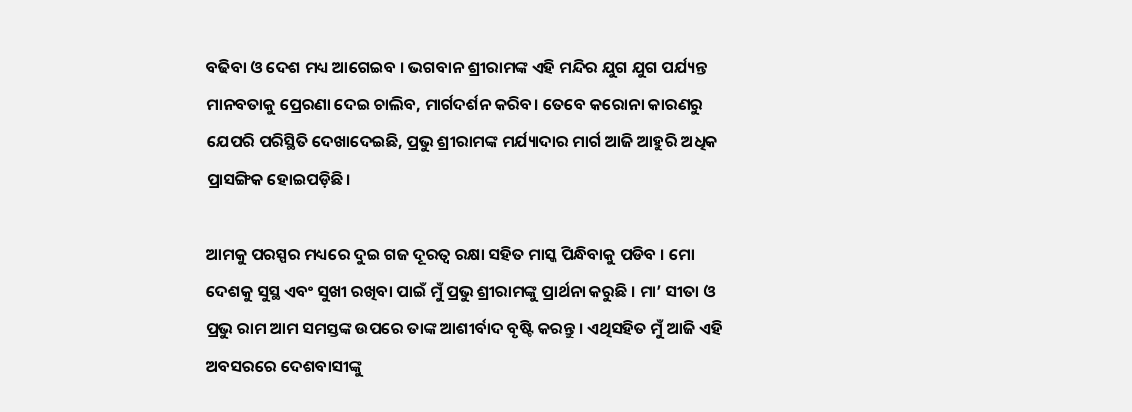ବଢିବା ଓ ଦେଶ ମଧ୍ୟ ଆଗେଇବ । ଭଗବାନ ଶ୍ରୀରାମଙ୍କ ଏହି ମନ୍ଦିର ଯୁଗ ଯୁଗ ପର୍ଯ୍ୟନ୍ତ ମାନବତାକୁ ପ୍ରେରଣା ଦେଇ ଚାଲିବ, ମାର୍ଗଦର୍ଶନ କରିବ। ତେବେ କରୋନା କାରଣରୁ ଯେପରି ପରିସ୍ଥିତି ଦେଖାଦେଇଛି, ପ୍ରଭୁ ଶ୍ରୀରାମଙ୍କ ମର୍ଯ୍ୟାଦାର ମାର୍ଗ ଆଜି ଆହୁରି ଅଧିକ ପ୍ରାସଙ୍ଗିକ ହୋଇପଡ଼ିଛି।

ଆମକୁ ପରସ୍ପର ମଧ୍ୟରେ ଦୁଇ ଗଜ ଦୂରତ୍ୱ ରକ୍ଷା ସହିତ ମାସ୍କ ପିନ୍ଧିବାକୁ ପଡିବ । ମୋ ଦେଶକୁ ସୁସ୍ଥ ଏବଂ ସୁଖୀ ରଖିବା ପାଇଁ ମୁଁ ପ୍ରଭୁ ଶ୍ରୀରାମଙ୍କୁ ପ୍ରାର୍ଥନା କରୁଛି । ମା’ ସୀତା ଓ ପ୍ରଭୁ ରାମ ଆମ ସମସ୍ତଙ୍କ ଉପରେ ତାଙ୍କ ଆଶୀର୍ବାଦ ବୃଷ୍ଟି କରନ୍ତୁ । ଏଥିସହିତ ମୁଁ ଆଜି ଏହି ଅବସରରେ ଦେଶବାସୀଙ୍କୁ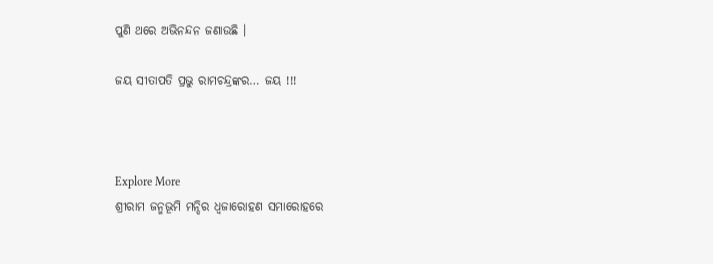ପୁଣି ଥରେ ଅଭିନନ୍ଦନ ଜଣାଉଛି ।

ଜୟ ସୀତାପତି ପ୍ରଭୁ ରାମଚନ୍ଦ୍ରଙ୍କର… ଜୟ !!!



Explore More
ଶ୍ରୀରାମ ଜନ୍ମଭୂମି ମନ୍ଦିର ଧ୍ଵଜାରୋହଣ ସମାରୋହରେ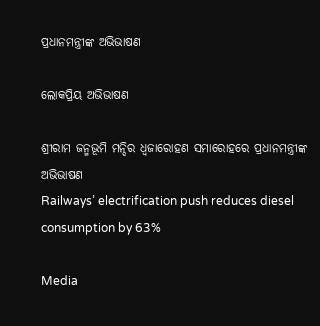ପ୍ରଧାନମନ୍ତ୍ରୀଙ୍କ ଅଭିଭାଷଣ

ଲୋକପ୍ରିୟ ଅଭିଭାଷଣ

ଶ୍ରୀରାମ ଜନ୍ମଭୂମି ମନ୍ଦିର ଧ୍ଵଜାରୋହଣ ସମାରୋହରେ ପ୍ରଧାନମନ୍ତ୍ରୀଙ୍କ ଅଭିଭାଷଣ
Railways’ electrification push reduces diesel consumption by 63%

Media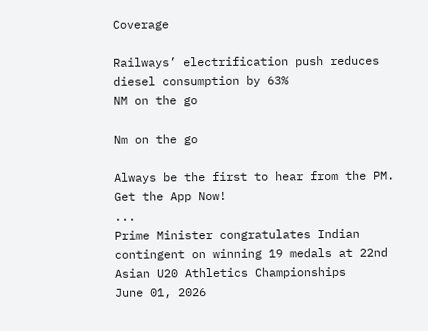Coverage

Railways’ electrification push reduces diesel consumption by 63%
NM on the go

Nm on the go

Always be the first to hear from the PM. Get the App Now!
...
Prime Minister congratulates Indian contingent on winning 19 medals at 22nd Asian U20 Athletics Championships
June 01, 2026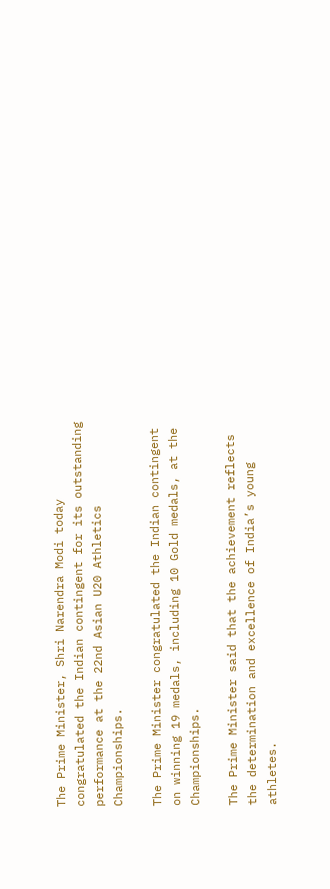The Prime Minister, Shri Narendra Modi today congratulated the Indian contingent for its outstanding performance at the 22nd Asian U20 Athletics Championships.

The Prime Minister congratulated the Indian contingent on winning 19 medals, including 10 Gold medals, at the Championships.

The Prime Minister said that the achievement reflects the determination and excellence of India’s young athletes.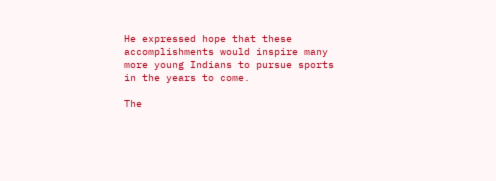He expressed hope that these accomplishments would inspire many more young Indians to pursue sports in the years to come.

The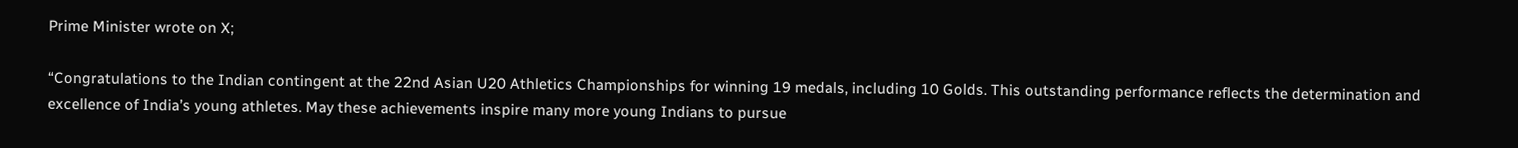Prime Minister wrote on X;

“Congratulations to the Indian contingent at the 22nd Asian U20 Athletics Championships for winning 19 medals, including 10 Golds. This outstanding performance reflects the determination and excellence of India’s young athletes. May these achievements inspire many more young Indians to pursue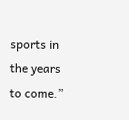sports in the years to come.”